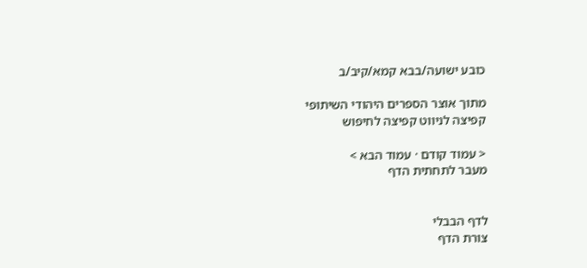כובע ישועה/בבא קמא/קיב/ב

מתוך אוצר הספרים היהודי השיתופי
קפיצה לניווט קפיצה לחיפוש

< עמוד קודם · עמוד הבא >
מעבר לתחתית הדף


לדף הבבלי
צורת הדף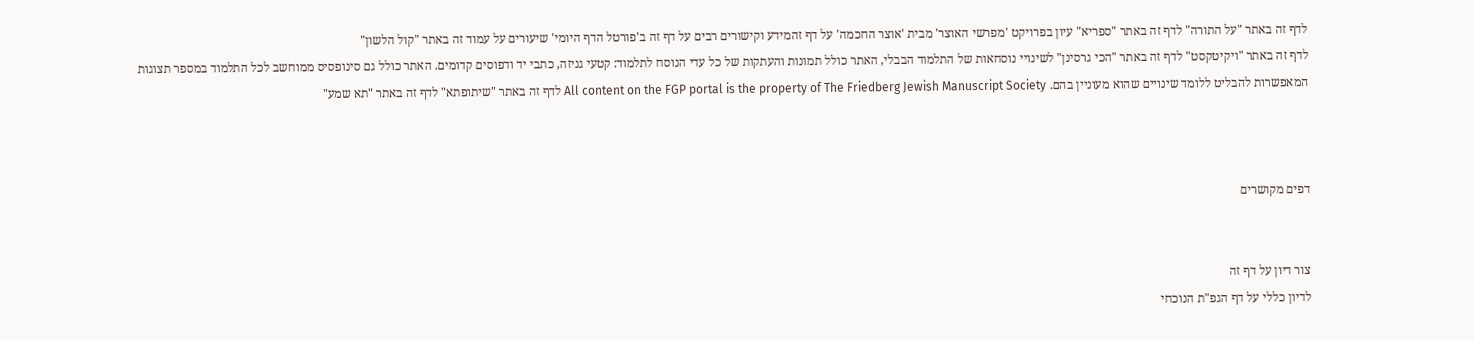לדף זה באתר "על התורה" לדף זה באתר "ספריא" עיון בפרויקט 'מפרשי האוצר' מבית 'אוצר החכמה' על דף זהמידע וקישורים רבים על דף זה ב'פורטל הדף היומי' שיעורים על עמוד זה באתר "קול הלשון"
לדף זה באתר "ויקיטקסט" לדף זה באתר "הכי גרסינן" לשינויי נוסחאות של התלמוד הבבלי, האתר כולל תמונות והעתקות של כל עדי הנוסח לתלמוד: קטעי גניזה, כתבי יד ודפוסים קדומים. האתר כולל גם סינופסיס ממוחשב לכל התלמוד במספר תצוגות המאפשרות להבליט ללומד שינויים שהוא מעוניין בהם. All content on the FGP portal is the property of The Friedberg Jewish Manuscript Society לדף זה באתר "שיתופתא" לדף זה באתר "תא שמע"



דפים מקושרים


צור דיון על דף זה
לדיון כללי על דף הגפ"ת הנוכחי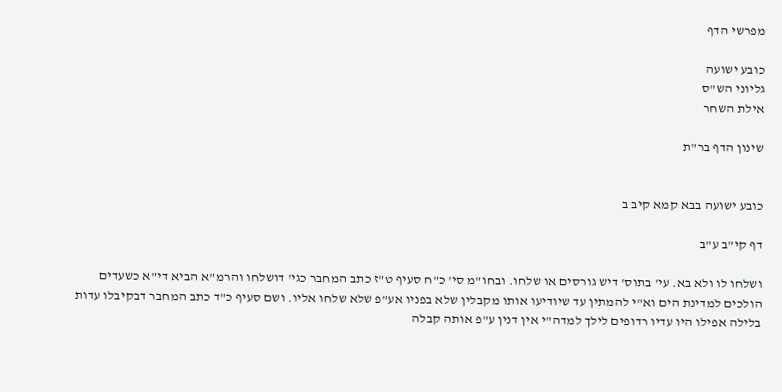מפרשי הדף

כובע ישועה
גליוני הש"ס
אילת השחר

שינון הדף בר"ת


כובע ישועה בבא קמא קיב ב

דף קי"ב ע"ב

ושלחו לו ולא בא. עי' בתוס' דיש גורסים או שלחו. ובחו"מ סי' כ"ח סעיף ט"ז כתב המחבר כגי' דושלחו והרמ"א הביא די"א כשעדים הולכים למדינת הים וא"י להמתין עד שיודיעו אותו מקבלין שלא בפניו אע"פ שלא שלחו אליו. ושם סעיף כ"ד כתב המחבר דבקיבלו עדות בלילה אפילו היו עדיו רדופים לילך למדה"י אין דנין ע"פ אותה קבלה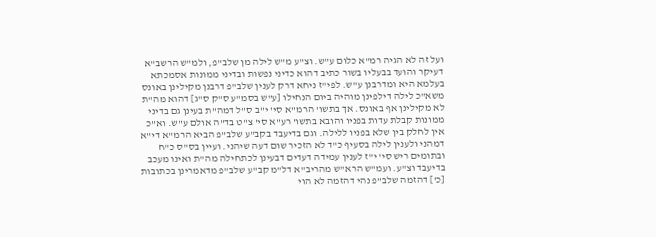ועל זה לא הגיה רמ"א כלום ע"ש. וצ"ע מ"ש לילה מן שלב"פ, ולמ"ש הרשב"א דעיקר והועד בבעליו בשור כתיב דהוא כדיני נפשות ובדיני ממונות אסמכתא בעלמא היא ומדרבנן ע"ש. לפי"ז ניחא דרק לענין שלב"פ דרבנן מקילינן באונס משא"כ לילה דילפינן מוהיה ביום הנחילו [ע"ש בסמ"ע ס"ק ס"ג] דהוא מה"ת לא מקילינן אף באונס. אך בתשו' הרמ"א סי' י"ב ס"ל דמה"ת בעינן גם בדיני ממונות קבלת עדות בפניו והובא בתשו' רע"א סי' צ"ט בד"ה אולם ע"ש. וא"כ אין לחלק בין שלא בפניו ללילה. וגם בדיעבד בקב"ע שלב"פ הביא הרמ"א די"א דמהני ולענין לילה בסעיף כ"ד לא הזכיר שום דעה שיהני. ועיין בס"ס כ"ח ובתומים ריש סי' י"ז לענין עמידה דעדים דבעינן לכתחילה מה"ת ואינו מעכב בדיעבד וצ"ע. ועמ"ש הרא"ש מהריב"א דל"מ קב"ע שלב"פ מדאמרינן בכתובות [כ'] דהזמה שלב"פ נהי דהזמה לא הוי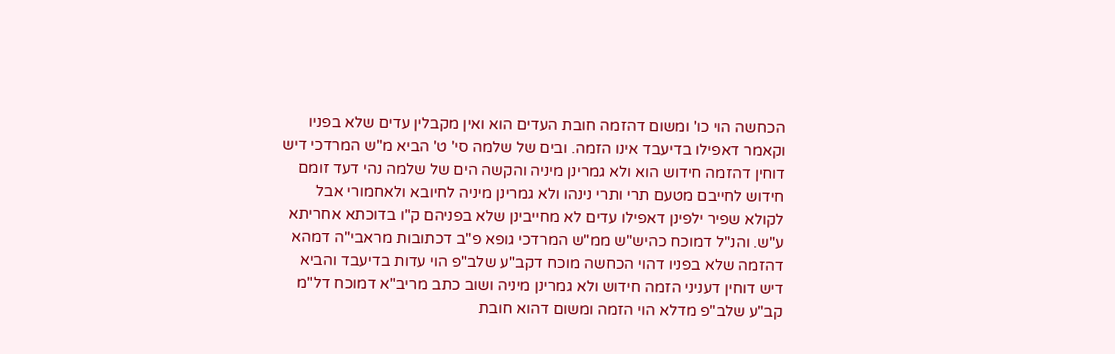הכחשה הוי כו' ומשום דהזמה חובת העדים הוא ואין מקבלין עדים שלא בפניו וקאמר דאפילו בדיעבד אינו הזמה. ובים של שלמה סי' ט' הביא מ"ש המרדכי דיש דוחין דהזמה חידוש הוא ולא גמרינן מיניה והקשה הים של שלמה נהי דעד זומם חידוש לחייבם מטעם תרי ותרי נינהו ולא גמרינן מיניה לחיובא ולאחמורי אבל לקולא שפיר ילפינן דאפילו עדים לא מחייבינן שלא בפניהם ק"ו בדוכתא אחריתא ע"ש. והנ"ל דמוכח כהיש"ש ממ"ש המרדכי גופא פ"ב דכתובות מראבי"ה דמהא דהזמה שלא בפניו דהוי הכחשה מוכח דקב"ע שלב"פ הוי עדות בדיעבד והביא דיש דוחין דעניני הזמה חידוש ולא גמרינן מיניה ושוב כתב מריב"א דמוכח דל"מ קב"ע שלב"פ מדלא הוי הזמה ומשום דהוא חובת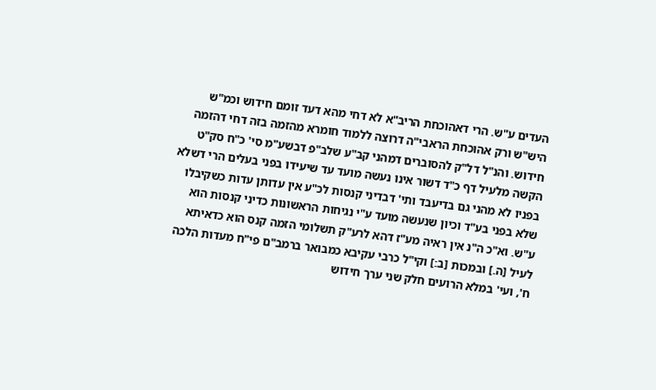העדים ע"ש. הרי דאהוכחת הריב"א לא דחי מהא דעד זומם חידוש וכמ"ש היש"ש ורק אהוכחת הראבי"ה דרוצה ללמוד חומרא מהזמה בזה דחי דהזמה חידוש. והנ"ל דל"ק להסוברים דמהני קב"ע שלב"פ דבשע"מ סי' כ"ח סק"ט הקשה מלעיל דף כ"ד דשור אינו נעשה מועד עד שיעידו בפני בעלים הרי דשלא בפניו לא מהני גם בדיעבד ותי' דבדיני קנסות לכ"ע אין עדותן עדות כשקיבלו שלא בפני בע"ד וכיון שנעשה מועד ע"י נגיחות הראשונות כדיני קנסות הוא ע"ש. וא"כ ה"נ אין ראיה מע"ז דהא לרע"ק תשלומי הזמה קנס הוא כדאיתא לעיל [ה.] ובמכות [ב:] וקי"ל כרבי עקיבא כמבואר ברמב"ם פי"ח מעדות הלכה ח', ועי' במלא הרועים חלק שני ערך חידוש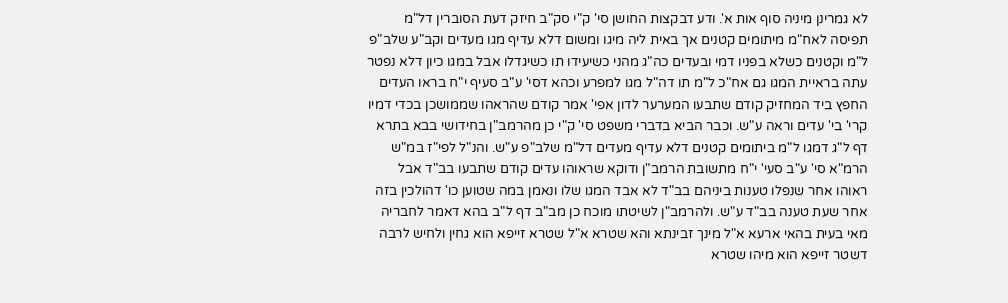לא גמרינן מיניה סוף אות א'. ודע דבקצות החושן סי' ק"י סק"ב חיזק דעת הסוברין דל"מ תפיסה לאח"מ מיתומים קטנים אך באית ליה מיגו ומשום דלא עדיף מגו מעדים וקב"ע שלב"פ ל"מ וקטנים כשלא בפניו דמי ובעדים כה"ג מהני כשיעידו תו כשיגדלו אבל במגו כיון דלא נפטר עתה בראיית המגו גם אח"כ ל"מ תו דה"ל מגו למפרע וכהא דסי' ע"ב סעיף י"ח בראו העדים החפץ ביד המחזיק קודם שתבעו המערער לדון אפי' אמר קודם שהראהו שממושכן בכדי דמיו קרי' בי' עדים וראה ע"ש. וכבר הביא בדברי משפט סי' ק"י כן מהרמב"ן בחידושי בבא בתרא דף ל"ג דמגו ל"מ ביתומים קטנים דלא עדיף מעדים דל"מ שלב"פ ע"ש. והנ"ל לפי"ז במ"ש הרמ"א סי' ע"ב סעי' י"ח מתשובת הרמב"ן ודוקא שראוהו עדים קודם שתבעו בב"ד אבל ראוהו אחר שנפלו טענות ביניהם בב"ד לא אבד המגו שלו ונאמן במה שטוען כו' דהולכין בזה אחר שעת טענה בב"ד ע"ש. ולהרמב"ן לשיטתו מוכח כן מב"ב דף ל"ב בהא דאמר לחבריה מאי בעית בהאי ארעא א"ל מינך זבינתא והא שטרא א"ל שטרא זייפא הוא גחין ולחיש לרבה דשטר זייפא הוא מיהו שטרא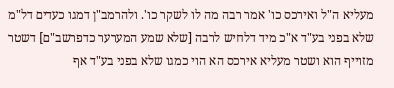מעליא ה"ל ואירכס כו' אמר רבה מה לו לשקר כו'. ולהרמב"ן דמגו כעדים דל"מ שלא בפני בע"ד א"כ מיד דלחיש לרבה [שלא שמע המערער כדפרשב"ם] דשטר מזוייף הוא ושטר מעליא אירכס הא הוי כמגו שלא בפני בע"ד אף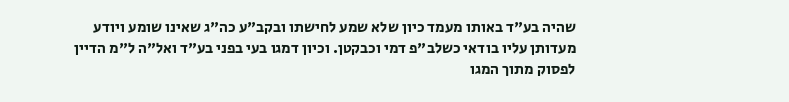שהיה בע"ד באותו מעמד כיון שלא שמע לחישתו ובקב"ע כה"ג שאינו שומע ויודע מעדותן עליו בודאי כשלב"פ דמי וכבקטן. וכיון דמגו בעי בפני בע"ד ואל"ה ל"מ הדיין לפסוק מתוך המגו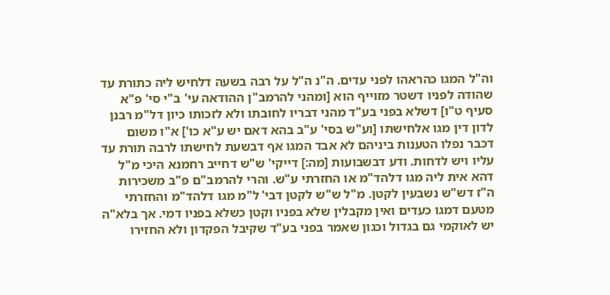וה"ל המגו כהראהו לפני עדים. ה"נ ה"ל על רבה בשעה דלחיש ליה כתורת עד שהודה לפניו דשטר מזוייף הוא [ומהני להרמב"ן ההודאה עי' ב"י סי' פ"א סעיף ט"ו] דשלא בפני בע"ד מהני דבריו לחובתו ולא לזכותו כיון דל"מ רבנן לדון דין מגו אלחישתו [וע"ש בסי' ע"ב בהא דאם יש ע"א כו'] א"ו משום דכבר נפלו הטענות ביניהם לא אבד המגו אף דבשעת לחישתו לרבה תורת עד עליו ויש לדחות. ודע דבשבועות [מה:] דייקי' ש"ש דחייב רחמנא היכי מ"ל דהא אית ליה מגו דלהד"מ או החזרתי ע"ש. והרי להרמב"ם פ"ב משכירות ה"ז דש"ש נשבעין לקטן. מ"ל ש"ש לקטן דבי' ל"מ מגו דלהד"מ והחזרתי מטעם דמגו כעדים ואין מקבלין שלא בפניו וקטן כשלא בפניו דמי. אך בלא"ה יש לאוקמי גם בגדול וכגון שאמר בפני בע"ד שקיבל הפקדון ולא החזירו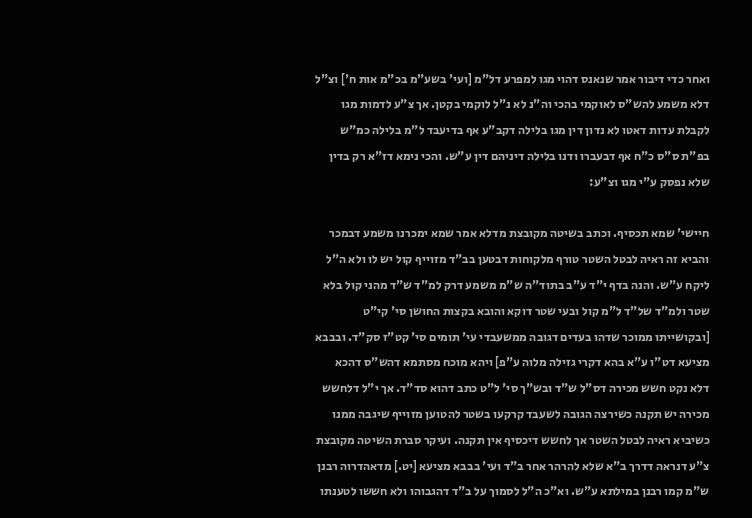ואחר כדי דיבור אמר שנאנס דהוי מגו למפרע דל"מ [ועי' בשע"מ בכ"מ אות ח'] וצ"ל דלא משמע להש"ס לאוקמי בהכי וה"נ לא נ"ל לוקמי בקטן. אך צ"ע לדמות מגו לקבלת עדות דאטו לא נדון דין מגו בלילה דקב"ע אף בדיעבד ל"מ בלילה כמ"ש בפ"ת ס"ס כ"ח אף דבעברו ודנו בלילה דיניהם דין ע"ש. והכי נימא דז"א רק בדין שלא נפסק ע"י מגו וצ"ע:

חיישי' שמא תכסיף. וכתב בשיטה מקובצת מדלא אמר שמא ימכרנו משמע דבמכר והביא זה ראיה לבטל השטר טורף מלקוחות דבטען בב"ד מזוייף קול יש לו ולא ה"ל ליקח ע"ש. והנה בדף י"ד ע"ב בתוד"ה ש"מ משמע דרק למ"ד ש"ד מהני קול בלא שטר ולמ"ד של"ד ל"מ קול ובעי שטר דוקא והובא בקצות החושן סי' קי"ט [ובקושייתו ממוכר שדהו בעדים דגובה ממשעבדי עי' תומים סי' קט"ז סק"ד. ובבבא מציעא דט"ו ע"א בהא דקרי גזילה מלוה ע"פ] ויהא מוכח מסתמא דהש"ס דהכא דלא נקט חשש מכירה דס"ל ש"ד ובש"ך סי' ל"ט כתב דהוא סד"ד. אך י"ל דלחשש מכירה יש תקנה כשירצה הגובה לשעבד קרקעו בשטר להטוען מזוייף שיגבה ממנו כשיביא ראיה לבטל השטר אך לחשש דיכסיף אין תקנה. ועיקר סברת השיטה מקובצת צ"ע דנראה דדרך ב"א שלא להרהר אחר ב"ד ועי' בבבא מציעא [יט.] מדאהדרוה רבנן ש"מ קמו רבנן במילתא ע"ש. וא"כ ה"ל לסמוך על ב"ד דהגבוהו ולא חששו לטענתו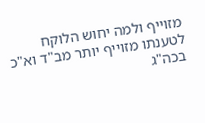מזוייף ולמה יחוש הלוקח לטענתו מזוייף יותר מב"ד וא"כ בכה"ג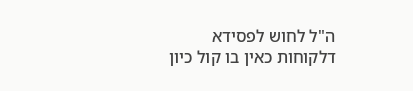ה"ל לחוש לפסידא דלקוחות כאין בו קול כיון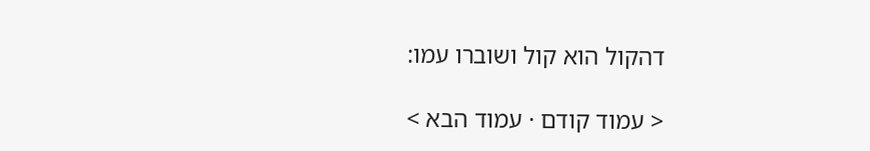דהקול הוא קול ושוברו עמו:

< עמוד קודם · עמוד הבא >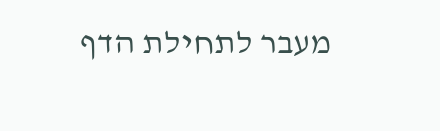מעבר לתחילת הדף